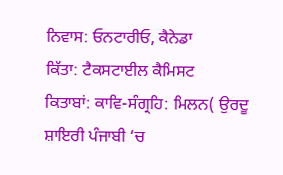ਨਿਵਾਸ: ਓਨਟਾਰੀਓ, ਕੈਨੇਡਾ
ਕਿੱਤਾ: ਟੈਕਸਟਾਈਲ ਕੈਮਿਸਟ
ਕਿਤਾਬਾਂ: ਕਾਵਿ-ਸੰਗ੍ਰਹਿ: ਮਿਲਨ( ਉਰਦੂ ਸ਼ਾਇਰੀ ਪੰਜਾਬੀ ‘ਚ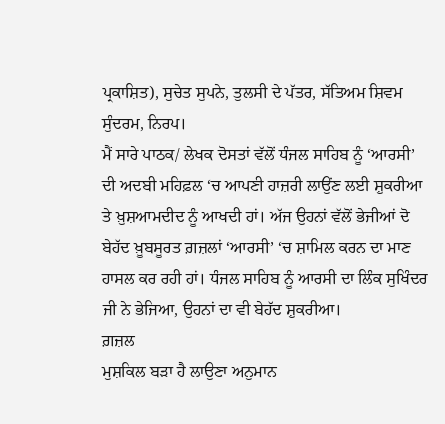ਪ੍ਰਕਾਸ਼ਿਤ), ਸੁਚੇਤ ਸੁਪਨੇ, ਤੁਲਸੀ ਦੇ ਪੱਤਰ, ਸੱਤਿਅਮ ਸ਼ਿਵਮ ਸੁੰਦਰਮ, ਨਿਰਪ।
ਮੈਂ ਸਾਰੇ ਪਾਠਕ/ ਲੇਖਕ ਦੋਸਤਾਂ ਵੱਲੋਂ ਧੰਜਲ ਸਾਹਿਬ ਨੂੰ ‘ਆਰਸੀ’ ਦੀ ਅਦਬੀ ਮਹਿਫ਼ਲ ‘ਚ ਆਪਣੀ ਹਾਜ਼ਰੀ ਲਾਉਂਣ ਲਈ ਸ਼ੁਕਰੀਆ ਤੇ ਖ਼ੁਸ਼ਆਮਦੀਦ ਨੂੰ ਆਖਦੀ ਹਾਂ। ਅੱਜ ਉਹਨਾਂ ਵੱਲੋਂ ਭੇਜੀਆਂ ਦੋ ਬੇਹੱਦ ਖ਼ੂਬਸੂਰਤ ਗ਼ਜ਼ਲਾਂ ‘ਆਰਸੀ’ ‘ਚ ਸ਼ਾਮਿਲ ਕਰਨ ਦਾ ਮਾਣ ਹਾਸਲ ਕਰ ਰਹੀ ਹਾਂ। ਧੰਜਲ ਸਾਹਿਬ ਨੂੰ ਆਰਸੀ ਦਾ ਲਿੰਕ ਸੁਖਿੰਦਰ ਜੀ ਨੇ ਭੇਜਿਆ, ਉਹਨਾਂ ਦਾ ਵੀ ਬੇਹੱਦ ਸ਼ੁਕਰੀਆ।
ਗ਼ਜ਼ਲ
ਮੁਸ਼ਕਿਲ ਬੜਾ ਹੈ ਲਾਉਣਾ ਅਨੁਮਾਨ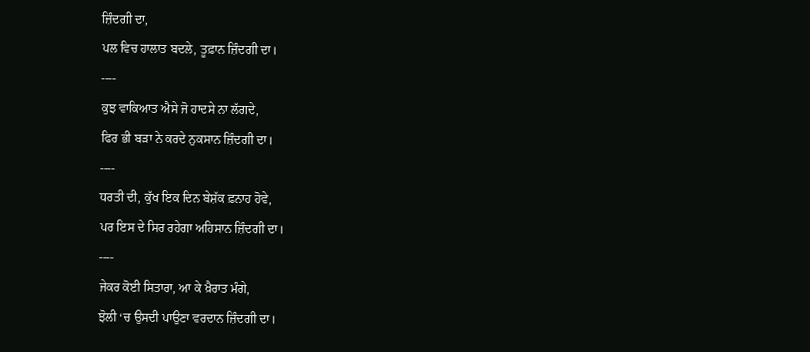ਜ਼ਿੰਦਗੀ ਦਾ,
ਪਲ ਵਿਚ ਹਾਲਾਤ ਬਦਲੇ, ਤੂਫ਼ਾਨ ਜ਼ਿੰਦਗੀ ਦਾ।
----
ਕੁਝ ਵਾਕਿਆਤ ਐਸੇ ਜੋ ਹਾਦਸੇ ਨਾ ਲੱਗਦੇ,
ਫਿਰ ਭੀ ਬੜਾ ਨੇ ਕਰਦੇ ਨੁਕਸਾਨ ਜ਼ਿੰਦਗੀ ਦਾ।
----
ਧਰਤੀ ਦੀ, ਕੁੱਖ ਇਕ ਦਿਨ ਬੇਸ਼ੱਕ ਫ਼ਨਾਹ ਹੋਵੇ,
ਪਰ ਇਸ ਦੇ ਸਿਰ ਰਹੇਗਾ ਅਹਿਸਾਨ ਜ਼ਿੰਦਗੀ ਦਾ।
----
ਜੇਕਰ ਕੋਈ ਸਿਤਾਰਾ, ਆ ਕੇ ਖ਼ੈਰਾਤ ਮੰਗੇ,
ਝੋਲੀ ‘ਚ ਉਸਦੀ ਪਾਉਣਾ ਵਰਦਾਨ ਜ਼ਿੰਦਗੀ ਦਾ।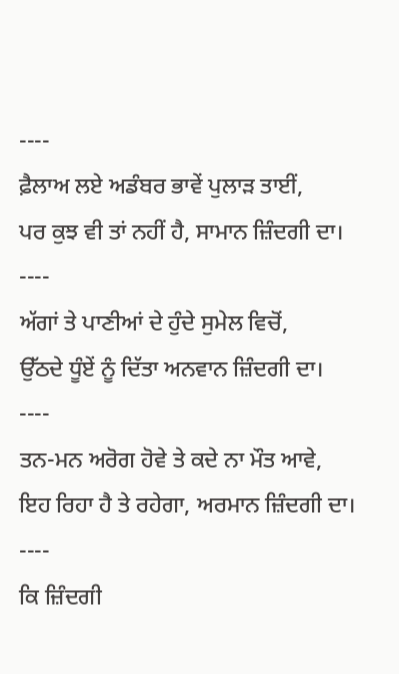----
ਫ਼ੈਲਾਅ ਲਏ ਅਡੰਬਰ ਭਾਵੇਂ ਪੁਲਾੜ ਤਾਈਂ,
ਪਰ ਕੁਝ ਵੀ ਤਾਂ ਨਹੀਂ ਹੈ, ਸਾਮਾਨ ਜ਼ਿੰਦਗੀ ਦਾ।
----
ਅੱਗਾਂ ਤੇ ਪਾਣੀਆਂ ਦੇ ਹੁੰਦੇ ਸੁਮੇਲ ਵਿਚੋਂ,
ਉੱਠਦੇ ਧੂੰਏਂ ਨੂੰ ਦਿੱਤਾ ਅਨਵਾਨ ਜ਼ਿੰਦਗੀ ਦਾ।
----
ਤਨ-ਮਨ ਅਰੋਗ ਹੋਵੇ ਤੇ ਕਦੇ ਨਾ ਮੌਤ ਆਵੇ,
ਇਹ ਰਿਹਾ ਹੈ ਤੇ ਰਹੇਗਾ, ਅਰਮਾਨ ਜ਼ਿੰਦਗੀ ਦਾ।
----
ਕਿ ਜ਼ਿੰਦਗੀ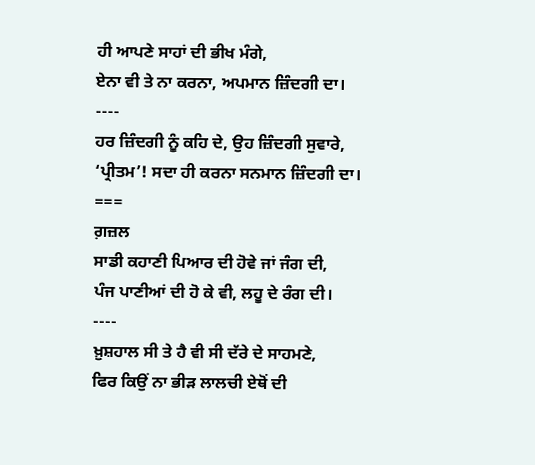ਹੀ ਆਪਣੇ ਸਾਹਾਂ ਦੀ ਭੀਖ ਮੰਗੇ,
ਏਨਾ ਵੀ ਤੇ ਨਾ ਕਰਨਾ, ਅਪਮਾਨ ਜ਼ਿੰਦਗੀ ਦਾ।
----
ਹਰ ਜ਼ਿੰਦਗੀ ਨੂੰ ਕਹਿ ਦੇ, ਉਹ ਜ਼ਿੰਦਗੀ ਸੁਵਾਰੇ,
‘ਪ੍ਰੀਤਮ’! ਸਦਾ ਹੀ ਕਰਨਾ ਸਨਮਾਨ ਜ਼ਿੰਦਗੀ ਦਾ।
===
ਗ਼ਜ਼ਲ
ਸਾਡੀ ਕਹਾਣੀ ਪਿਆਰ ਦੀ ਹੋਵੇ ਜਾਂ ਜੰਗ ਦੀ,
ਪੰਜ ਪਾਣੀਆਂ ਦੀ ਹੋ ਕੇ ਵੀ, ਲਹੂ ਦੇ ਰੰਗ ਦੀ।
----
ਖ਼ੁਸ਼ਹਾਲ ਸੀ ਤੇ ਹੈ ਵੀ ਸੀ ਦੱਰੇ ਦੇ ਸਾਹਮਣੇ,
ਫਿਰ ਕਿਉਂ ਨਾ ਭੀੜ ਲਾਲਚੀ ਏਥੋਂ ਦੀ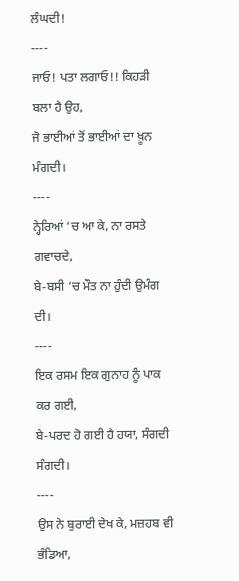ਲੰਘਦੀ!
----
ਜਾਓ! ਪਤਾ ਲਗਾਓ!! ਕਿਹੜੀ ਬਲਾ ਹੈ ਉਹ,
ਜੋ ਭਾਈਆਂ ਤੋਂ ਭਾਈਆਂ ਦਾ ਖ਼ੂਨ ਮੰਗਦੀ।
----
ਨ੍ਹੇਰਿਆਂ ‘ਚ ਆ ਕੇ, ਨਾ ਰਸਤੇ ਗਵਾਚਦੇ,
ਬੇ-ਬਸੀ ‘ਚ ਮੌਤ ਨਾ ਹੁੰਦੀ ਉਮੰਗ ਦੀ।
----
ਇਕ ਰਸਮ ਇਕ ਗੁਨਾਹ ਨੂੰ ਪਾਕ ਕਰ ਗਈ,
ਬੇ-ਪਰਦ ਹੋ ਗਈ ਹੈ ਹਯਾ, ਸੰਗਦੀ ਸੰਗਦੀ।
----
ਉਸ ਨੇ ਬੁਰਾਈ ਦੇਖ ਕੇ, ਮਜ਼ਹਬ ਵੀ ਭੰਡਿਆ,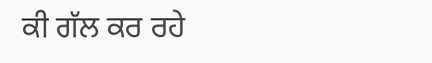ਕੀ ਗੱਲ ਕਰ ਰਹੇ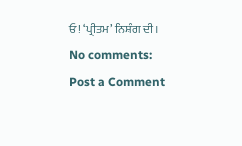ਓ! ‘ਪ੍ਰੀਤਮ’ ਨਿਸ਼ੰਗ ਦੀ।
No comments:
Post a Comment